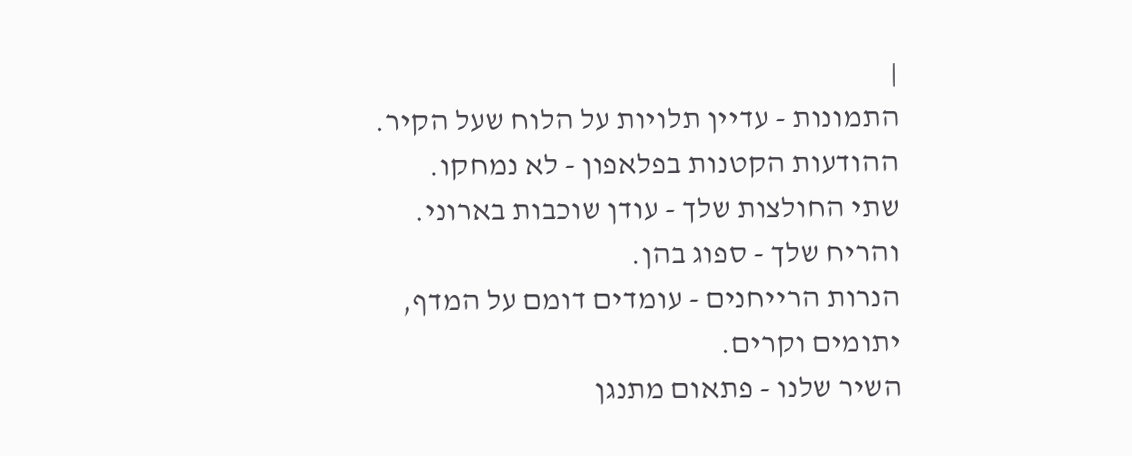|
התמונות - עדיין תלויות על הלוח שעל הקיר.
ההודעות הקטנות בפלאפון - לא נמחקו.
שתי החולצות שלך - עודן שוכבות בארוני.
והריח שלך - ספוג בהן.
הנרות הרייחנים - עומדים דומם על המדף, יתומים וקרים.
השיר שלנו - פתאום מתנגן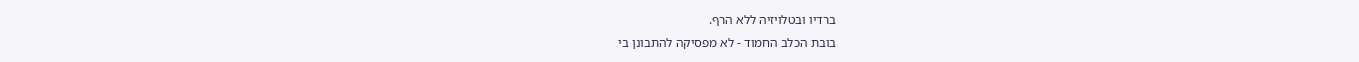ברדיו ובטלויזיה ללא הרף.
בובת הכלב החמוד - לא מפסיקה להתבונן בי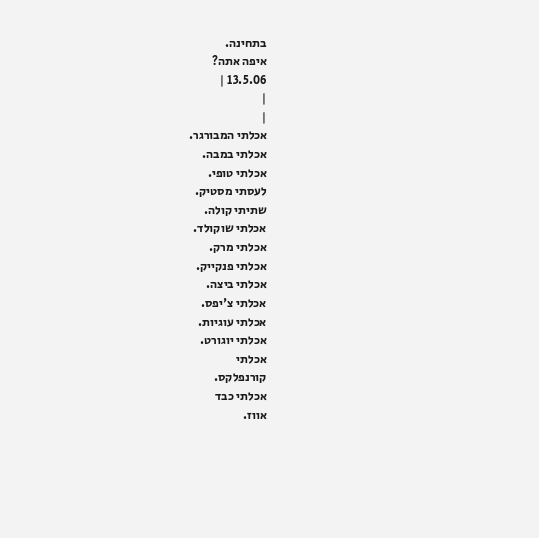בתחינה.
איפה אתה?
13.5.06 |
|
|
אכלתי המבורגר.
אכלתי במבה.
אכלתי טופי.
לעסתי מסטיק.
שתיתי קולה.
אכלתי שוקולד.
אכלתי מרק.
אכלתי פנקייק.
אכלתי ביצה.
אכלתי צ'יפס.
אכלתי עוגיות.
אכלתי יוגורט.
אכלתי
קורנפלקס.
אכלתי כבד
אווז.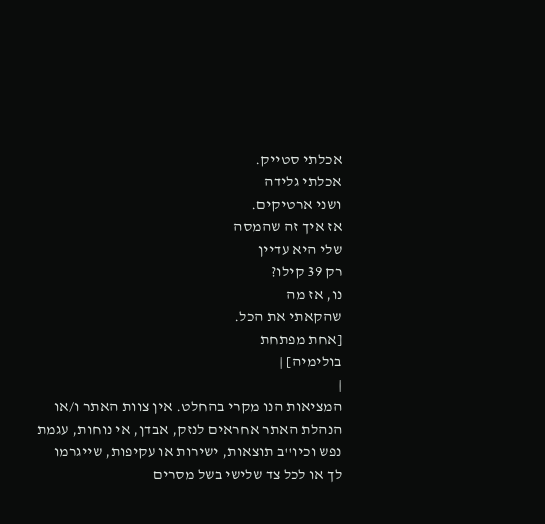אכלתי סטייק.
אכלתי גלידה
ושני ארטיקים.
אז איך זה שהמסה
שלי היא עדיין
רק 39 קילו?
נו, אז מה
שהקאתי את הכל.
[אחת מפתחת
בולימיה] |
|
המציאות הנו מקרי בהחלט. אין צוות האתר ו/או
הנהלת האתר אחראים לנזק, אבדן, אי נוחות, עגמת
נפש וכיו''ב תוצאות, ישירות או עקיפות, שייגרמו
לך או לכל צד שלישי בשל מסרים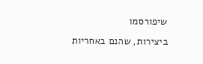שיפורסמו
ביצירות, שהנם באחריות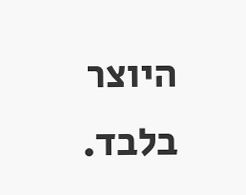היוצר בלבד.